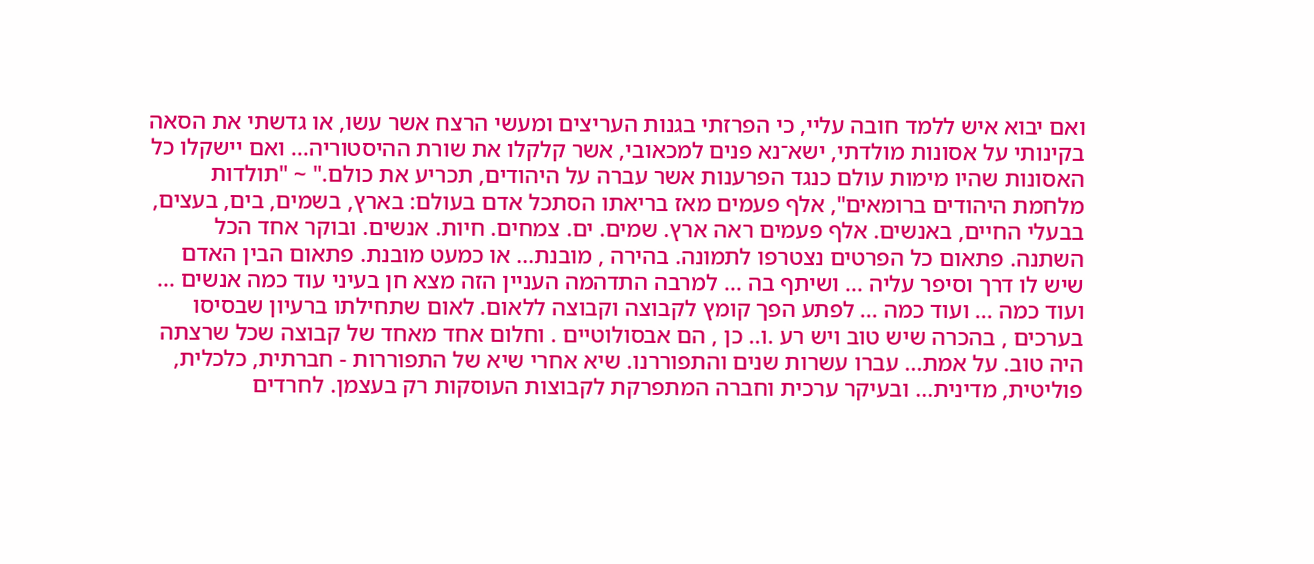ואם יבוא איש ללמד חובה עליי, כי הפרזתי בגנות העריצים ומעשי הרצח אשר עשו, או גדשתי את הסאה בקינותי על אסונות מולדתי, ישא־נא פנים למכאובי, אשר קלקלו את שורת ההיסטוריה... ואם יישקלו כל האסונות שהיו מימות עולם כנגד הפרענות אשר עברה על היהודים, תכריע את כולם." ~ "תולדות מלחמת היהודים ברומאים", אלף פעמים מאז בריאתו הסתכל אדם בעולם: בארץ, בשמים, בים, בעצים, בבעלי החיים, באנשים. אלף פעמים ראה ארץ. שמים. ים. צמחים. חיות. אנשים. ובוקר אחד הכל השתנה. פתאום כל הפרטים נצטרפו לתמונה. בהירה , מובנת... או כמעט מובנת. פתאום הבין האדם שיש לו דרך וסיפר עליה ... ושיתף בה ... למרבה התדהמה העניין הזה מצא חן בעיני עוד כמה אנשים ... ועוד כמה ... ועוד כמה ... לפתע הפך קומץ לקבוצה וקבוצה ללאום. לאום שתחילתו ברעיון שבסיסו בערכים , בהכרה שיש טוב ויש רע .ו.. כן , הם אבסולוטיים . וחלום אחד מאחד של קבוצה שכל שרצתה היה טוב. על אמת... עברו עשרות שנים והתפוררנו. שיא אחרי שיא של התפוררות - חברתית, כלכלית, פוליטית, מדינית... ובעיקר ערכית וחברה המתפרקת לקבוצות העוסקות רק בעצמן. לחרדים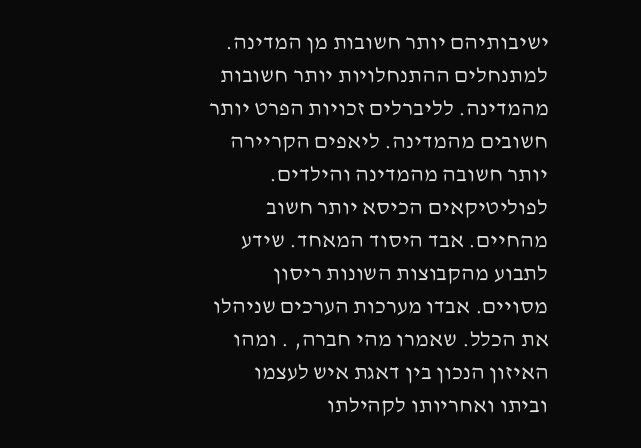ישיבותיהם יותר חשובות מן המדינה. למתנחלים ההתנחלויות יותר חשובות מהמדינה. לליברלים זכויות הפרט יותר חשובים מהמדינה. ליאפים הקריירה יותר חשובה מהמדינה והילדים. לפוליטיקאים הכיסא יותר חשוב מהחיים. אבד היסוד המאחד. שידע לתבוע מהקבוצות השונות ריסון מסויים. אבדו מערכות הערכים שניהלו את הכלל. שאמרו מהי חברה, . ומהו האיזון הנכון בין דאגת איש לעצמו וביתו ואחריותו לקהילתו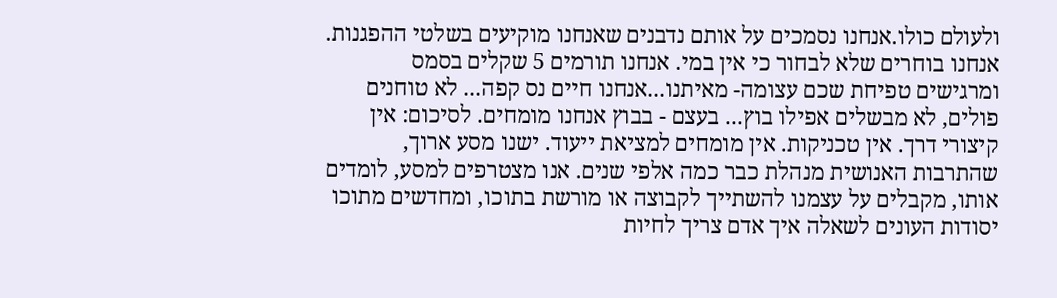ולעולם כולו.אנחנו נסמכים על אותם נדבנים שאנחנו מוקיעים בשלטי ההפגנות. אנחנו בוחרים שלא לבחור כי אין במי. אנחנו תורמים 5 שקלים בסמס ומרגישים טפיחת שכם עצומה- מאיתנו...אנחנו חיים נס קפה... לא טוחנים פולים, לא מבשלים אפילו בוץ... בעצם - בבוץ אנחנו מומחים. לסיכום: אין קיצורי דרך. אין טכניקות. אין מומחים למציאת ייעוד. ישנו מסע ארוך, שהתרבות האנושית מנהלת כבר כמה אלפי שנים. אנו מצטרפים למסע, לומדים אותו, מקבלים על עצמנו להשתייך לקבוצה או מורשת בתוכו, ומחדשים מתוכו יסודות העונים לשאלה איך אדם צריך לחיות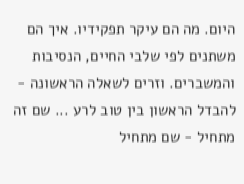היום. מה הם עיקר תפקידיו. איך הם משתנים לפי שלבי החיים, הנסיבות והמשברים. וזרים לשאלה הראשונה - להבדל הראשון בין טוב לרע ... שם זה מתחיל - שם מתחיל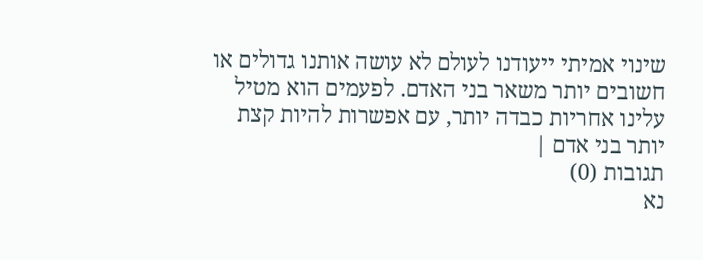שינוי אמיתי ייעודנו לעולם לא עושה אותנו גדולים או חשובים יותר משאר בני האדם. לפעמים הוא מטיל עלינו אחריות כבדה יותר, עם אפשרות להיות קצת יותר בני אדם |
תגובות (0)
נא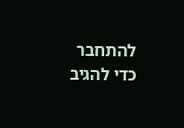להתחבר כדי להגיב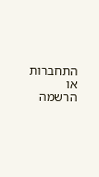התחברות או הרשמה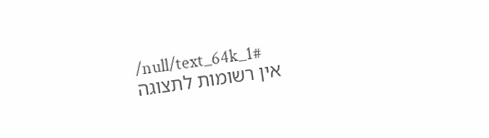/null/text_64k_1#
אין רשומות לתצוגה